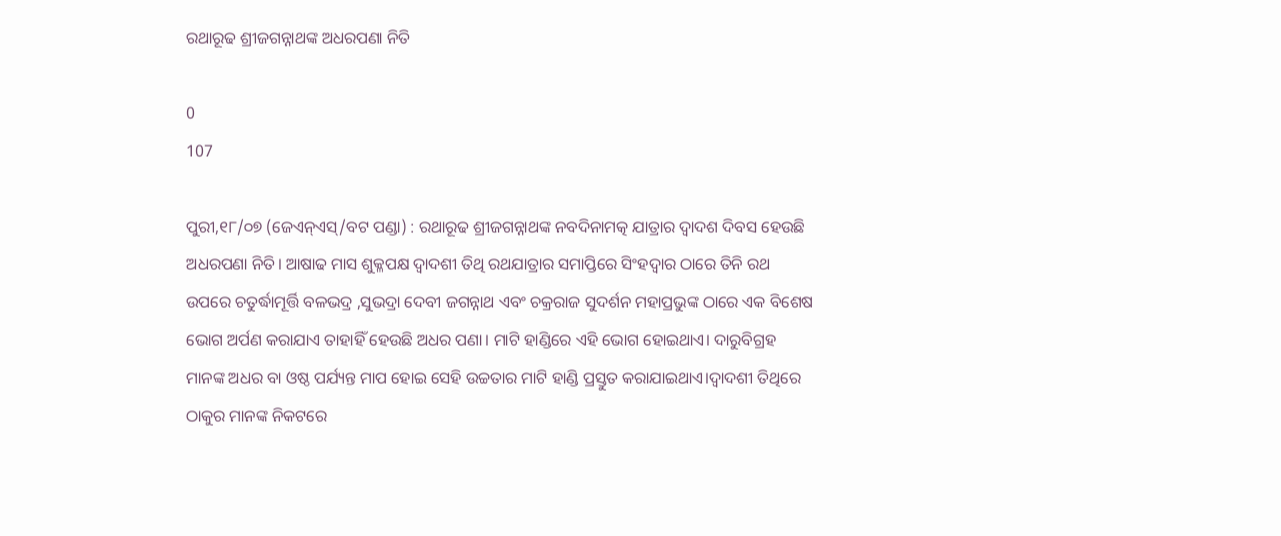ରଥାରୂଢ ଶ୍ରୀଜଗନ୍ନାଥଙ୍କ ଅଧରପଣା ନିତି

0
107

ପୁରୀ,୧୮/୦୭ (ଜେଏନ୍ଏସ୍/ବଟ ପଣ୍ଡା) : ରଥାରୂଢ ଶ୍ରୀଜଗନ୍ନାଥଙ୍କ ନବଦିନାମତ୍କ ଯାତ୍ରାର ଦ୍ୱାଦଶ ଦିବସ ହେଉଛି ଅଧରପଣା ନିତି। ଆଷାଢ ମାସ ଶୁକ୍ଳପକ୍ଷ ଦ୍ୱାଦଶୀ ତିଥି ରଥଯାତ୍ରାର ସମାପ୍ତିରେ ସିଂହଦ୍ଵାର ଠାରେ ତିନି ରଥ ଉପରେ ଚତୁର୍ଦ୍ଧାମୂର୍ତ୍ତି ବଳଭଦ୍ର ,ସୁଭଦ୍ରା ଦେବୀ ଜଗନ୍ନାଥ ଏବଂ ଚକ୍ରରାଜ ସୁଦର୍ଶନ ମହାପ୍ରଭୁଙ୍କ ଠାରେ ଏକ ବିଶେଷ ଭୋଗ ଅର୍ପଣ କରାଯାଏ ତାହାହିଁ ହେଉଛି ଅଧର ପଣା। ମାଟି ହାଣ୍ଡିରେ ଏହି ଭୋଗ ହୋଇଥାଏ। ଦାରୁବିଗ୍ରହ ମାନଙ୍କ ଅଧର ବା ଓଷ୍ଠ ପର୍ଯ୍ୟନ୍ତ ମାପ ହୋଇ ସେହି ଉଚ୍ଚତାର ମାଟି ହାଣ୍ଡି ପ୍ରସ୍ତୁତ କରାଯାଇଥାଏ।ଦ୍ୱାଦଶୀ ତିଥିରେ ଠାକୁର ମାନଙ୍କ ନିକଟରେ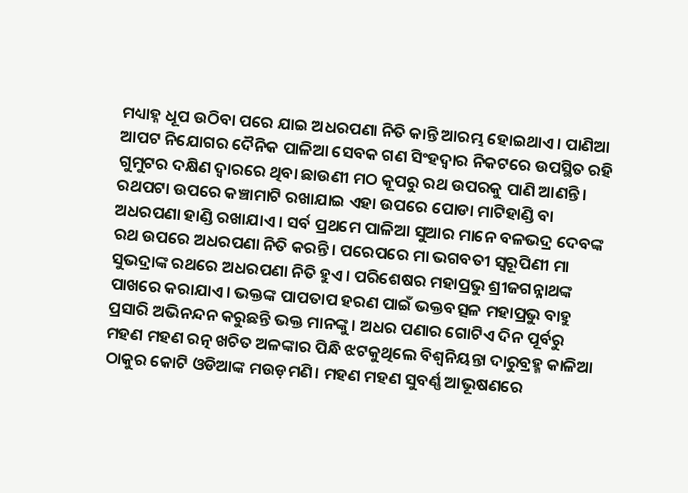ମଧ୍ୟାହ୍ନ ଧୂପ ଉଠିବା ପରେ ଯାଇ ଅଧରପଣା ନିତି କାନ୍ତି ଆରମ୍ଭ ହୋଇଥାଏ। ପାଣିଆ ଆପଟ ନିଯୋଗର ଦୈନିକ ପାଳିଆ ସେବକ ଗଣ ସିଂହଦ୍ଵାର ନିକଟରେ ଉପସ୍ଥିତ ରହି ଗୁମୁଟର ଦକ୍ଷିଣ ଦ୍ୱାରରେ ଥିବା ଛାଉଣୀ ମଠ କୂପରୁ ରଥ ଉପରକୁ ପାଣି ଆଣନ୍ତି। ରଥପଟା ଉପରେ କଞ୍ଚାମାଟି ରଖାଯାଇ ଏହା ଉପରେ ପୋଡା ମାଟିହାଣ୍ଡି ବା ଅଧରପଣା ହାଣ୍ଡି ରଖାଯାଏ । ସର୍ବ ପ୍ରଥମେ ପାଳିଆ ସୁଆର ମାନେ ବଳଭଦ୍ର ଦେବଙ୍କ ରଥ ଉପରେ ଅଧରପଣା ନିତି କରନ୍ତି। ପରେପରେ ମା ଭଗବତୀ ସ୍ୱରୂପିଣୀ ମା ସୁଭଦ୍ରାଙ୍କ ରଥରେ ଅଧରପଣା ନିତି ହୁଏ। ପରିଶେଷର ମହାପ୍ରଭୁ ଶ୍ରୀଜଗନ୍ନାଥଙ୍କ ପାଖରେ କରାଯାଏ। ଭକ୍ତଙ୍କ ପାପତାପ ହରଣ ପାଇଁ ଭକ୍ତବତ୍ସଳ ମହାପ୍ରଭୁ ବାହୁ ପ୍ରସାରି ଅଭିନନ୍ଦନ କରୁଛନ୍ତି ଭକ୍ତ ମାନଙ୍କୁ। ଅଧର ପଣାର ଗୋଟିଏ ଦିନ ପୂର୍ବରୁ ମହଣ ମହଣ ରତ୍ନ ଖଚିତ ଅଳଙ୍କାର ପିନ୍ଧି ଝଟକୁଥିଲେ ବିଶ୍ୱନିୟନ୍ତା ଦାରୁବ୍ରହ୍ମ କାଳିଆ ଠାକୁର କୋଟି ଓଡିଆଙ୍କ ମଉଡ଼ମଣି। ମହଣ ମହଣ ସୁବର୍ଣ୍ଣ ଆଭୂଷଣରେ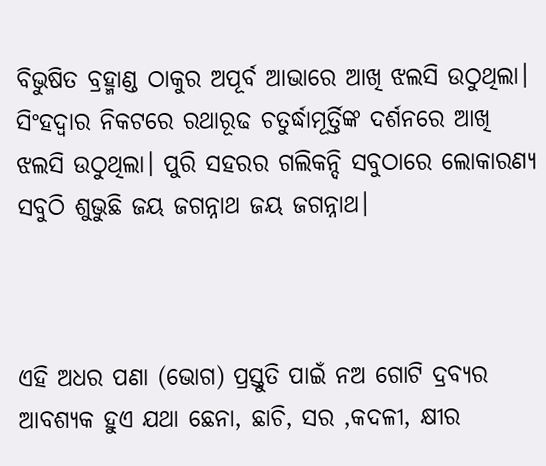ବିଭୁଷିତ ବ୍ରହ୍ମାଣ୍ଡ ଠାକୁର ଅପୂର୍ବ ଆଭାରେ ଆଖି ଝଲସି ଉଠୁଥିଲା। ସିଂହଦ୍ଵାର ନିକଟରେ ରଥାରୂଢ ଚତୁର୍ଦ୍ଧାମୂର୍ତ୍ତିଙ୍କ ଦର୍ଶନରେ ଆଖି ଝଲସି ଉଠୁଥିଲା। ପୁରି ସହରର ଗଲିକନ୍ଦି ସବୁଠାରେ ଲୋକାରଣ୍ୟ ସବୁଠି ଶୁଭୁଛି ଜୟ ଜଗନ୍ନାଥ ଜୟ ଜଗନ୍ନାଥ।



ଏହି ଅଧର ପଣା (ଭୋଗ) ପ୍ରସ୍ତୁତି ପାଇଁ ନଅ ଗୋଟି ଦ୍ରବ୍ଯର ଆବଶ୍ୟକ ହୁଏ ଯଥା ଛେନା, ଛାଚି, ସର ,କଦଳୀ, କ୍ଷୀର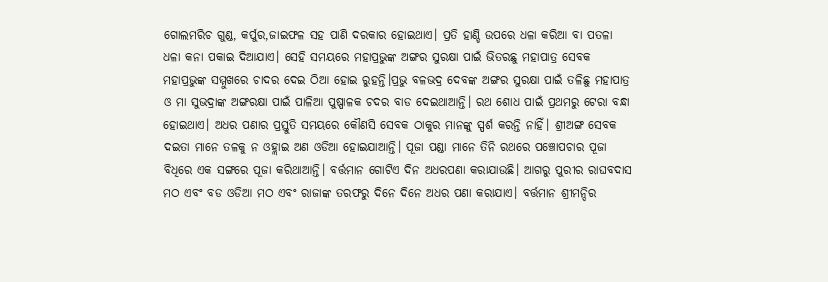ଗୋଲମରିଚ ଗୁଣ୍ଡ, କର୍ପୁର,ଜାଇଫଳ ସହ ପାଣି ଦରକାର ହୋଇଥାଏ। ପ୍ରତି ହାଣ୍ଡି ଉପରେ ଧଳା କରିଆ ବା ପତଳା ଧଳା କନା ପକାଇ ଦିଆଯାଏ। ସେହି ସମୟରେ ମହାପ୍ରଭୁଙ୍କ ଅଙ୍ଗର ସୁରକ୍ଷା ପାଇଁ ଭିତରଛୁ ମହାପାତ୍ର ସେବକ ମହାପ୍ରଭୁଙ୍କ ସମ୍ମୁଖରେ ଚାଦର ଦେଇ ଠିଆ ହୋଇ ରୁହନ୍ତି।ପ୍ରଭୁ ବଳଭଦ୍ର ଦେବଙ୍କ ଅଙ୍ଗର ସୁରକ୍ଷା ପାଇଁ ତଳିଛୁ ମହାପାତ୍ର ଓ ମା ସୁଭଦ୍ରାଙ୍କ ଅଙ୍ଗରକ୍ଷା ପାଇଁ ପାଳିଆ ପୁଷ୍ପାଳକ ଚଦର ବାଡ ଦେଇଥାଆନ୍ତି। ରଥ ଶୋଧ ପାଇଁ ପ୍ରଥମରୁ ଟେରା ବନ୍ଧା ହୋଇଥାଏ। ଅଧର ପଣାର ପ୍ରସ୍ତୁତି ସମୟରେ କୌଣସି ସେବକ ଠାକୁର ମାନଙ୍କୁ ସ୍ପର୍ଶ କରନ୍ତି ନାହିଁ। ଶ୍ରୀଅଙ୍ଗ ସେବକ ଦଇତା ମାନେ ତଳକୁ ନ ଓହ୍ଲାଇ ଅଣ ଓଡିଆ ହୋଇଯାଆନ୍ତି। ପୂଜା ପଣ୍ଡା ମାନେ ତିନି ରଥରେ ପଞ୍ଚୋପଚାର ପୂଜା ବିଧିରେ ଏକ ସଙ୍ଗରେ ପୂଜା କରିଥାଆନ୍ତି। ବର୍ତ୍ତମାନ ଗୋଟିଏ ଦିନ ଅଧରପଣା କରାଯାଉଛି। ଆଗରୁ ପୁରୀର ରାଘବଦାସ ମଠ ଏବଂ ବଡ ଓଡିଆ ମଠ ଏବଂ ରାଜାଙ୍କ ତରଫରୁ ଦିନେ ଦିନେ ଅଧର ପଣା କରାଯାଏ। ବର୍ତ୍ତମାନ ଶ୍ରୀମନ୍ଦିର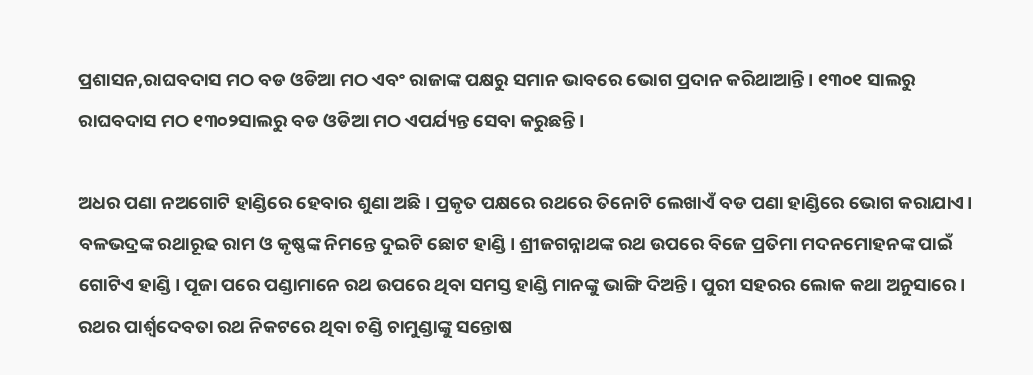ପ୍ରଶାସନ,ରାଘବଦାସ ମଠ ବଡ ଓଡିଆ ମଠ ଏବଂ ରାଜାଙ୍କ ପକ୍ଷରୁ ସମାନ ଭାବରେ ଭୋଗ ପ୍ରଦାନ କରିଥାଆନ୍ତି। ୧୩୦୧ ସାଲରୁ ରାଘବଦାସ ମଠ ୧୩୦୨ସାଲରୁ ବଡ ଓଡିଆ ମଠ ଏପର୍ଯ୍ୟନ୍ତ ସେବା କରୁଛନ୍ତି।

ଅଧର ପଣା ନଅଗୋଟି ହାଣ୍ଡିରେ ହେବାର ଶୁଣା ଅଛି। ପ୍ରକୃତ ପକ୍ଷରେ ରଥରେ ତିନୋଟି ଲେଖାଏଁ ବଡ ପଣା ହାଣ୍ଡିରେ ଭୋଗ କରାଯାଏ। ବଳଭଦ୍ରଙ୍କ ରଥାରୂଢ ରାମ ଓ କୃଷ୍ଣଙ୍କ ନିମନ୍ତେ ଦୁଇଟି ଛୋଟ ହାଣ୍ଡି। ଶ୍ରୀଜଗନ୍ନାଥଙ୍କ ରଥ ଉପରେ ବିଜେ ପ୍ରତିମା ମଦନମୋହନଙ୍କ ପାଇଁ ଗୋଟିଏ ହାଣ୍ଡି। ପୂଜା ପରେ ପଣ୍ଡାମାନେ ରଥ ଉପରେ ଥିବା ସମସ୍ତ ହାଣ୍ଡି ମାନଙ୍କୁ ଭାଙ୍ଗି ଦିଅନ୍ତି। ପୁରୀ ସହରର ଲୋକ କଥା ଅନୁସାରେ। ରଥର ପାର୍ଶ୍ବଦେବତା ରଥ ନିକଟରେ ଥିବା ଚଣ୍ଡି ଚାମୁଣ୍ଡାଙ୍କୁ ସନ୍ତୋଷ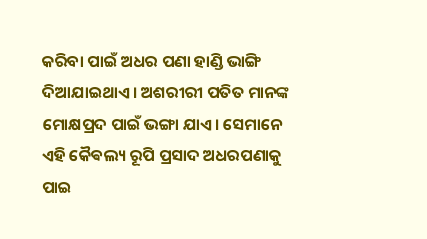କରିବା ପାଇଁ ଅଧର ପଣା ହାଣ୍ଡି ଭାଙ୍ଗି ଦିଆଯାଇଥାଏ। ଅଶରୀରୀ ପତିତ ମାନଙ୍କ ମୋକ୍ଷପ୍ରଦ ପାଇଁ ଭଙ୍ଗା ଯାଏ। ସେମାନେ ଏହି କୈଵଲ୍ୟ ରୂପି ପ୍ରସାଦ ଅଧରପଣାକୁ ପାଇ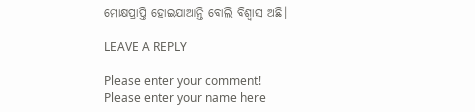ମୋକ୍ଷପ୍ରାପ୍ତି ହୋଇଯାଆନ୍ତି ବୋଲି ବିଶ୍ଵାସ ଅଛି।

LEAVE A REPLY

Please enter your comment!
Please enter your name here